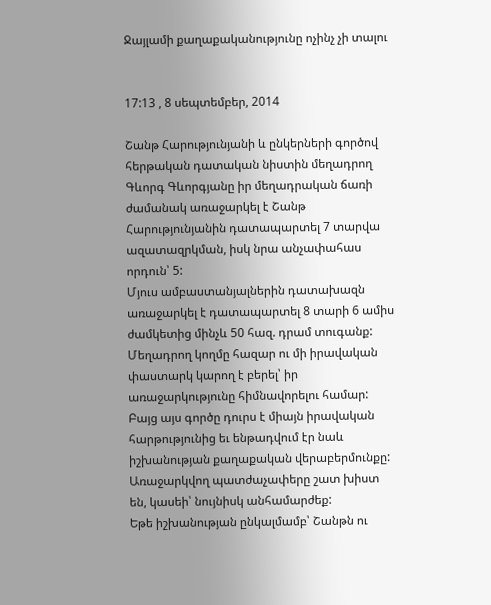Ջայլամի քաղաքականությունը ոչինչ չի տալու


17:13 , 8 սեպտեմբեր, 2014

Շանթ Հարությունյանի և ընկերների գործով հերթական դատական նիստին մեղադրող Գևորգ Գևորգյանը իր մեղադրական ճառի ժամանակ առաջարկել է Շանթ Հարությունյանին դատապարտել 7 տարվա ազատազրկման, իսկ նրա անչափահաս որդուն՝ 5:
Մյուս ամբաստանյալներին դատախազն առաջարկել է դատապարտել 8 տարի 6 ամիս ժամկետից մինչև 50 հազ. դրամ տուգանք:
Մեղադրող կողմը հազար ու մի իրավական փաստարկ կարող է բերել՝ իր առաջարկությունը հիմնավորելու համար:
Բայց այս գործը դուրս է միայն իրավական հարթությունից եւ ենթադվում էր նաև իշխանության քաղաքական վերաբերմունքը:
Առաջարկվող պատժաչափերը շատ խիստ են, կասեի՝ նույնիսկ անհամարժեք:
Եթե իշխանության ընկալմամբ՝ Շանթն ու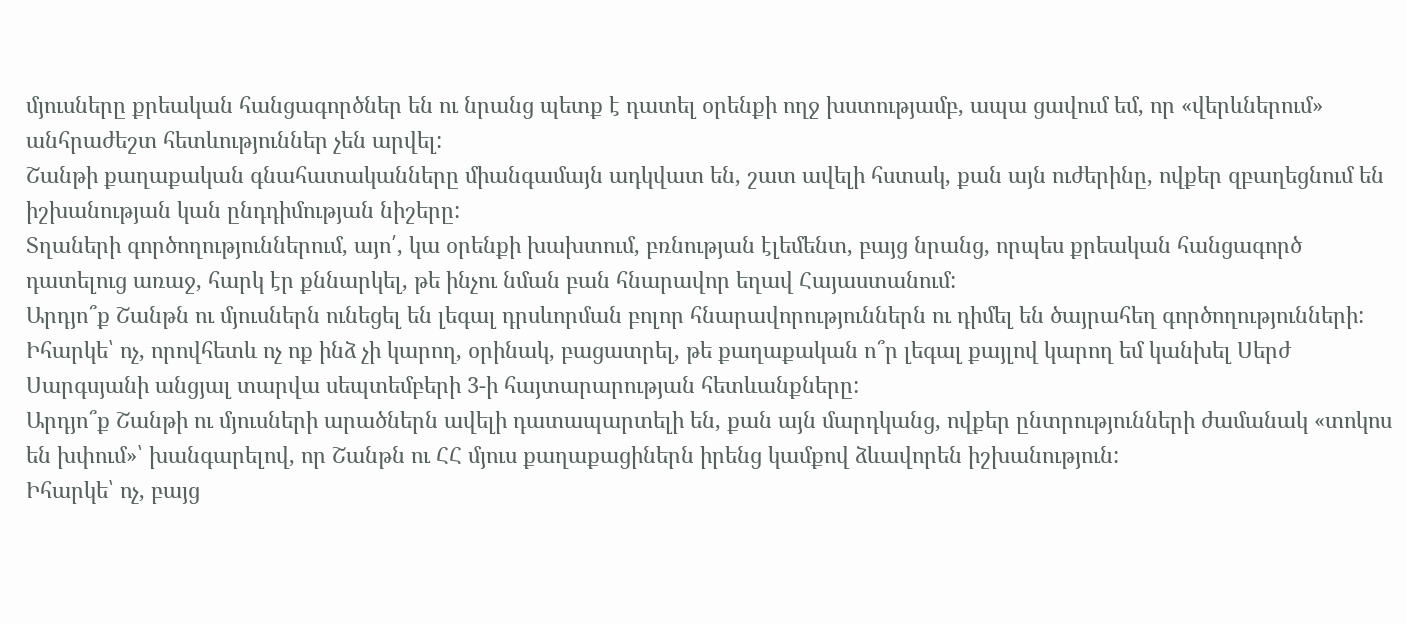մյուսները քրեական հանցագործներ են ու նրանց պետք է դատել օրենքի ողջ խստությամբ, ապա ցավում եմ, որ «վերևներում» անհրաժեշտ հետևություններ չեն արվել:
Շանթի քաղաքական գնահատականները միանգամայն ադկվատ են, շատ ավելի հստակ, քան այն ուժերինը, ովքեր զբաղեցնում են իշխանության կան ընդդիմության նիշերը:
Տղաների գործողություններում, այո՛, կա օրենքի խախտում, բռնության էլեմենտ, բայց նրանց, որպես քրեական հանցագործ դատելուց առաջ, հարկ էր քննարկել, թե ինչու նման բան հնարավոր եղավ Հայաստանում:
Արդյո՞ք Շանթն ու մյուսներն ունեցել են լեգալ դրսևորման բոլոր հնարավորություններն ու դիմել են ծայրահեղ գործողությունների:
Իհարկե՝ ոչ, որովհետև ոչ ոք ինձ չի կարող, օրինակ, բացատրել, թե քաղաքական ո՞ր լեգալ քայլով կարող եմ կանխել Սերժ Սարգսյանի անցյալ տարվա սեպտեմբերի 3-ի հայտարարության հետևանքները:
Արդյո՞ք Շանթի ու մյուսների արածներն ավելի դատապարտելի են, քան այն մարդկանց, ովքեր ընտրությունների ժամանակ «տոկոս են խփում»՝ խանգարելով, որ Շանթն ու ՀՀ մյուս քաղաքացիներն իրենց կամքով ձևավորեն իշխանություն:
Իհարկե՝ ոչ, բայց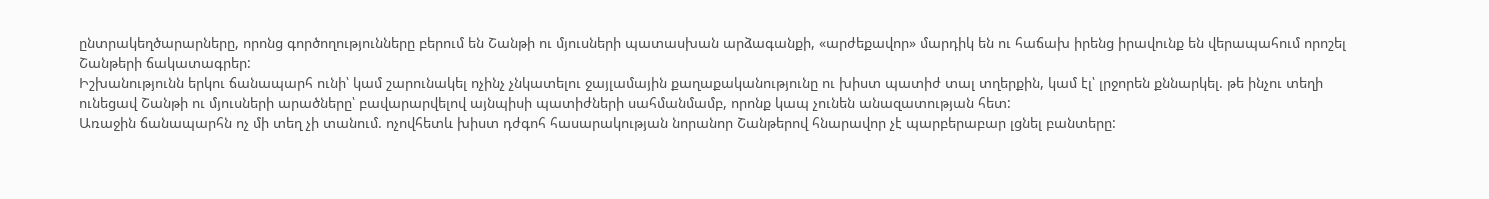ընտրակեղծարարները, որոնց գործողությունները բերում են Շանթի ու մյուսների պատասխան արձագանքի, «արժեքավոր» մարդիկ են ու հաճախ իրենց իրավունք են վերապահում որոշել Շանթերի ճակատագրեր:
Իշխանությունն երկու ճանապարհ ունի՝ կամ շարունակել ոչինչ չնկատելու ջայլամային քաղաքականությունը ու խիստ պատիժ տալ տղերքին, կամ էլ՝ լրջորեն քննարկել. թե ինչու տեղի ունեցավ Շանթի ու մյուսների արածները՝ բավարարվելով այնպիսի պատիժների սահմանմամբ, որոնք կապ չունեն անազատության հետ:
Առաջին ճանապարհն ոչ մի տեղ չի տանում. ոչովհետև խիստ դժգոհ հասարակության նորանոր Շանթերով հնարավոր չէ պարբերաբար լցնել բանտերը: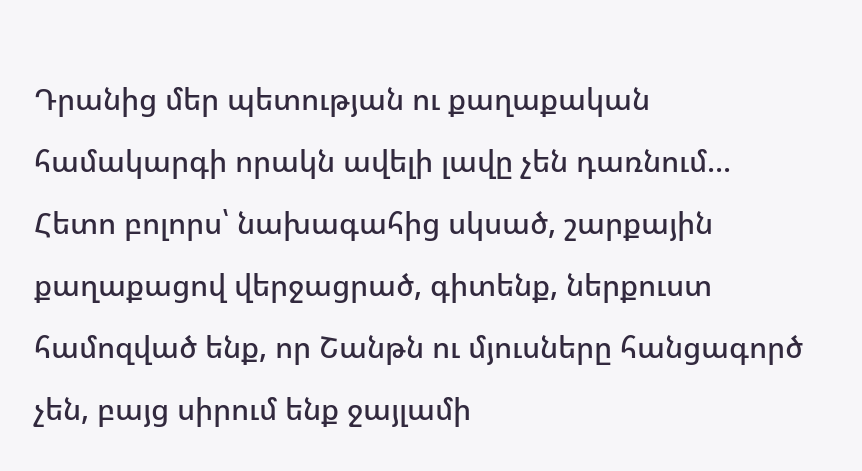Դրանից մեր պետության ու քաղաքական համակարգի որակն ավելի լավը չեն դառնում...
Հետո բոլորս՝ նախագահից սկսած, շարքային քաղաքացով վերջացրած, գիտենք, ներքուստ համոզված ենք, որ Շանթն ու մյուսները հանցագործ չեն, բայց սիրում ենք ջայլամի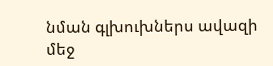նման գլխուխներս ավազի մեջ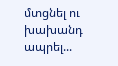մտցնել ու խախանդ ապրել...